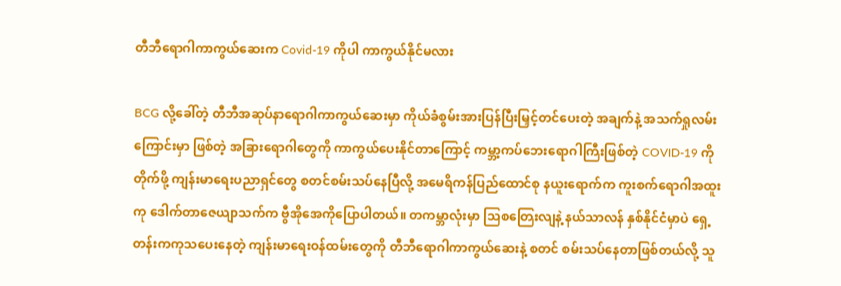တီဘီရောဂါကာကွယ်ဆေးက Covid-19 ကိုပါ ကာကွယ်နိုင်မလား

BCG လို့ခေါ်တဲ့ တီဘီအဆုပ်နာရောဂါကာကွယ်ဆေးမှာ ကိုယ်ခံစွမ်းအားပြန်ပြီးမြှင့်တင်ပေးတဲ့ အချက်နဲ့ အသက်ရှုလမ်းကြောင်းမှာ ဖြစ်တဲ့ အခြားရောဂါတွေကို ကာကွယ်ပေးနိုင်တာကြောင့် ကမ္ဘာ့ကပ်ဘေးရောဂါကြီးဖြစ်တဲ့ COVID-19 ကိုတိုက်ဖို့ ကျန်းမာရေးပညာရှင်တွေ စတင်စမ်းသပ်နေပြီလို့ အမေရိကန်ပြည်ထောင်စု နယူးရောက်က ကူးစက်ရောဂါအထူးကု ဒေါက်တာဇေယျာသက်က ဗွီအိုအေကိုပြောပါတယ်။ တကမ္ဘာလုံးမှာ သြစတြေးလျနဲ့ နယ်သာလန် နှစ်နိုင်ငံမှာပဲ ရှေ့တန်းကကုသပေးနေတဲ့ ကျန်းမာရေးဝန်ထမ်းတွေကို တီဘီရောဂါကာကွယ်ဆေးနဲ့ စတင် စမ်းသပ်နေတာဖြစ်တယ်လို့ သူ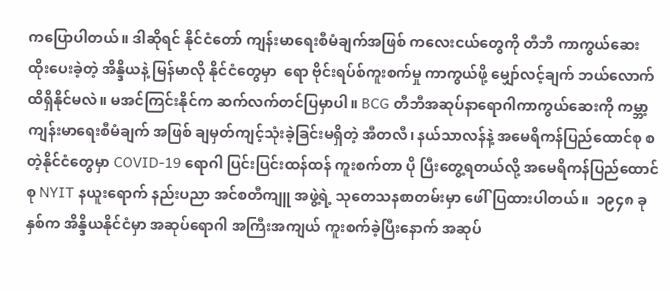ကပြောပါတယ်။ ဒါဆိုရင် နိုင်ငံတော် ကျန်းမာရေးစီမံချက်အဖြစ် ကလေးငယ်တွေကို တီဘီ ကာကွယ်ဆေး ထိုးပေးခဲ့တဲ့ အိန္ဒိယနဲ့ မြန်မာလို နိုင်ငံတွေမှာ  ရော ဗိုင်းရပ်စ်ကူးစက်မှု ကာကွယ်ဖို့ မျှော်လင့်ချက် ဘယ်လောက်ထိရှိနိုင်မလဲ။ မအင်ကြင်းနိုင်က ဆက်လက်တင်ပြမှာပါ။ BCG တီဘီအဆုပ်နာရောဂါကာကွယ်ဆေးကို ကမ္ဘာ့ကျန်းမာရေးစီမံချက် အဖြစ် ချမှတ်ကျင့်သုံးခဲ့ခြင်းမရှိတဲ့ အီတလီ၊ နယ်သာလန်နဲ့ အမေရိကန်ပြည်ထောင်စု စတဲ့နိုင်ငံတွေမှာ COVID-19 ရောဂါ ပြင်းပြင်းထန်ထန် ကူးစက်တာ ပို ပြီးတွေ့ရတယ်လို့ အမေရိကန်ပြည်ထောင်စု NYIT နယူးရောက် နည်းပညာ အင်စတီကျူ အဖွဲ့ရဲ့ သုတေသနစာတမ်းမှာ ဖေါ်ပြထားပါတယ်။  ၁၉၄၈ ခုနှစ်က အိန္ဒိယနိုင်ငံမှာ အဆုပ်ရောဂါ အကြီးအကျယ် ကူးစက်ခဲ့ပြီးနောက် အဆုပ်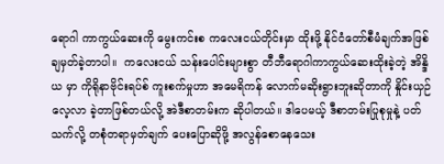ရောဂါ ကာကွယ်ဆေးကို မွေးကင်းစ ကလေးငယ်တိုင်းမှာ ထိုးဖို့ နိုင်ငံတော်စီမံချက်အဖြစ် ချမှတ်ခဲ့တာပါ။  ကလေးငယ် သန်းပေါင်းများစွာ တီဘီရောဂါကာကွယ်ဆေးထိုးခဲ့တဲ့ အိန္ဒိယ မှာ ကိုရိုနာဗိုင်းရပ်စ် ကူးစက်မှုဟာ အမေရိကန် လောက်မဆိုးရွားဘူးဆိုတာကို နှိုင်းယှဉ်လေ့လာ ခဲ့တာဖြစ်တယ်လို့ အဲဒီစာတမ်းက ဆိုပါတယ်။ ဒါပေမယ့် ဒီစာတမ်းပြုစုမှုနဲ့ ပတ်သက်လို့ တစုံတရာမှတ်ချက် ပေးပြောဆိုဖို့ အလွန်စောနေသေး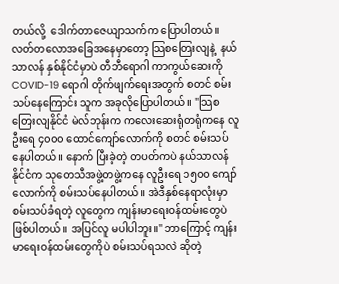တယ်လို့  ဒေါက်တာဇေယျာသက်က ပြောပါတယ်။ လတ်တလောအခြေအနေမှာတော့ သြစတြေးလျနဲ့  နယ်သာလန် နှစ်နိုင်ငံမှာပဲ တီဘီရောဂါ ကာကွယ်ဆေးကို COVID-19 ရောဂါ တိုက်ဖျက်ရေးအတွက် စတင် စမ်းသပ်နေကြောင်း သူက အခုလိုပြောပါတယ်။ "သြစတြေးလျနိုင်ငံ မဲလ်ဘုန်းက ကလေးဆေးရုံတရုံကနေ လူဦးရေ ၄၀၀၀ ထောင်ကျော်လောက်ကို စတင် စမ်းသပ်နေပါတယ်။ နောက် ပြီးခဲ့တဲ့ တပတ်ကပဲ နယ်သာလန်နိုင်ငံက သုတေသီအဖွဲ့တဖွဲ့ကနေ လူဦးရေ ၁၅၀၀ ကျော်လောက်ကို စမ်းသပ်နေပါတယ်။ အဲဒီနှစ်နေရာလုံးမှာ စမ်းသပ်ခံရတဲ့ လူတွေက ကျန်းမာရေးဝန်ထမ်းတွေပဲဖြစ်ပါတယ်။ အပြင်လူ မပါပါဘူး။" ဘာကြောင့် ကျန်းမာရေးဝန်ထမ်းတွေကိုပဲ စမ်းသပ်ရသလဲ ဆိုတဲ့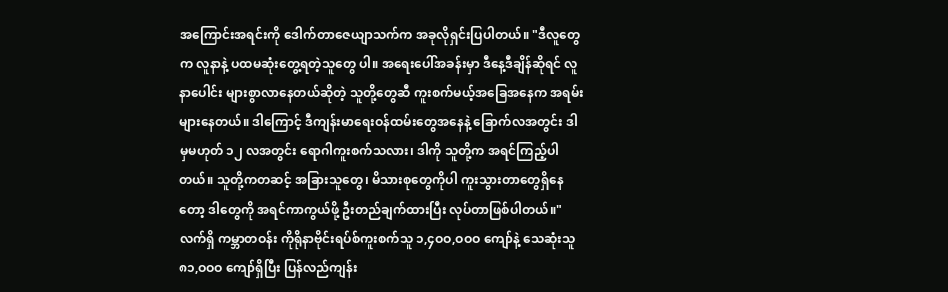အကြောင်းအရင်းကို ဒေါက်တာဇေယျာသက်က အခုလိုရှင်းပြပါတယ်။ "ဒီလူတွေက လူနာနဲ့ ပထမဆုံးတွေ့ရတဲ့သူတွေ ပါ။ အရေးပေါ်အခန်းမှာ ဒီနေ့ဒီချိန်ဆိုရင် လူနာပေါင်း များစွာလာနေတယ်ဆိုတဲ့ သူတို့တွေဆီ ကူးစက်မယ့်အခြေအနေက အရမ်းများနေတယ်။ ဒါကြောင့် ဒီကျန်းမာရေးဝန်ထမ်းတွေအနေနဲ့ ခြောက်လအတွင်း ဒါမှမဟုတ် ၁၂ လအတွင်း ရောဂါကူးစက်သလား၊ ဒါကို သူတို့က အရင်ကြည့်ပါတယ်။ သူတို့ကတဆင့် အခြားသူတွေ၊ မိသားစုတွေကိုပါ ကူးသွားတာတွေရှိနေတော့ ဒါတွေကို အရင်ကာကွယ်ဖို့ ဦးတည်ချက်ထားပြီး လုပ်တာဖြစ်ပါတယ်။" လက်ရှိ ကမ္ဘာတဝန်း ကိုရိုနာဗိုင်းရပ်စ်ကူးစက်သူ ၁,၄ဝဝ,ဝဝဝ ကျော်နဲ့ သေဆုံးသူ ၈၁,ဝဝဝ ကျော်ရှိပြီး ပြန်လည်ကျန်း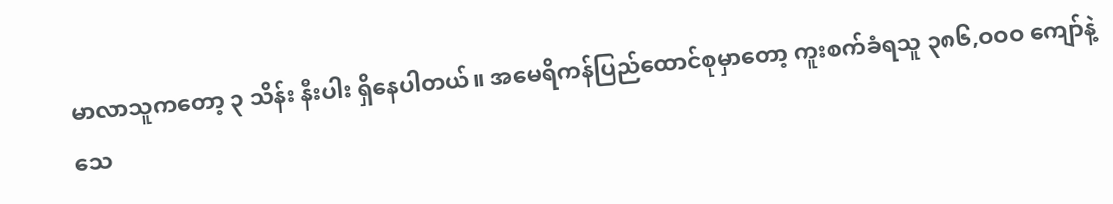မာလာသူကတော့ ၃ သိန်း နီးပါး ရှိနေပါတယ်။ အမေရိကန်ပြည်ထောင်စုမှာတော့ ကူးစက်ခံရသူ ၃၈၆,ဝဝဝ ကျော်နဲ့ သေ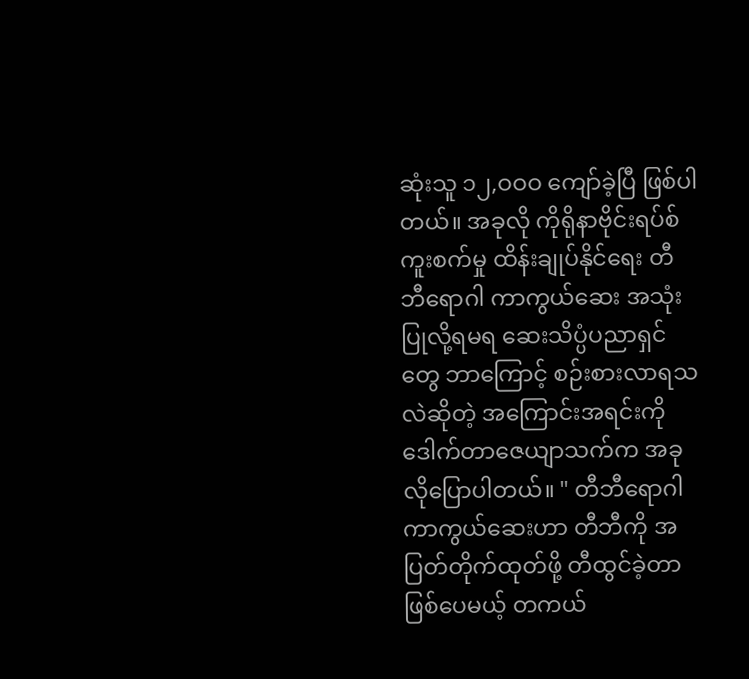ဆုံးသူ ၁၂,ဝဝဝ ကျော်ခဲ့ပြီ ဖြစ်ပါတယ်။ အခုလို ကိုရိုနာဗိုင်းရပ်စ်ကူးစက်မှု ထိန်းချုပ်နိုင်ရေး တီဘီရောဂါ ကာကွယ်ဆေး အသုံးပြုလို့ရမရ ဆေးသိပ္ပံပညာရှင်တွေ ဘာကြောင့် စဉ်းစားလာရသလဲဆိုတဲ့ အကြောင်းအရင်းကို ဒေါက်တာဇေယျာသက်က အခုလိုပြောပါတယ်။ " တီဘီရောဂါကာကွယ်ဆေးဟာ တီဘီကို အပြတ်တိုက်ထုတ်ဖို့ တီထွင်ခဲ့တာဖြစ်ပေမယ့် တကယ်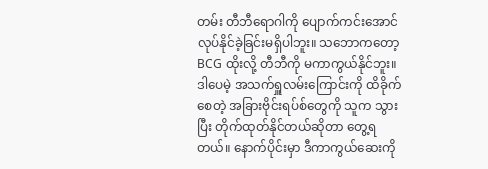တမ်း တီဘီရောဂါကို ပျောက်ကင်းအောင် လုပ်နိုင်ခဲ့ခြင်းမရှိပါဘူး။ သဘောကတော့ BCG ထိုးလို့ တီဘီကို မကာကွယ်နိုင်ဘူး။ ဒါပေမဲ့ အသက်ရှူလမ်းကြောင်းကို ထိခိုက်စေတဲ့ အခြားဗိုင်းရပ်စ်တွေကို သူက သွားပြီး တိုက်ထုတ်နိုင်တယ်ဆိုတာ တွေ့ရတယ်။ နောက်ပိုင်းမှာ ဒီကာကွယ်ဆေးကို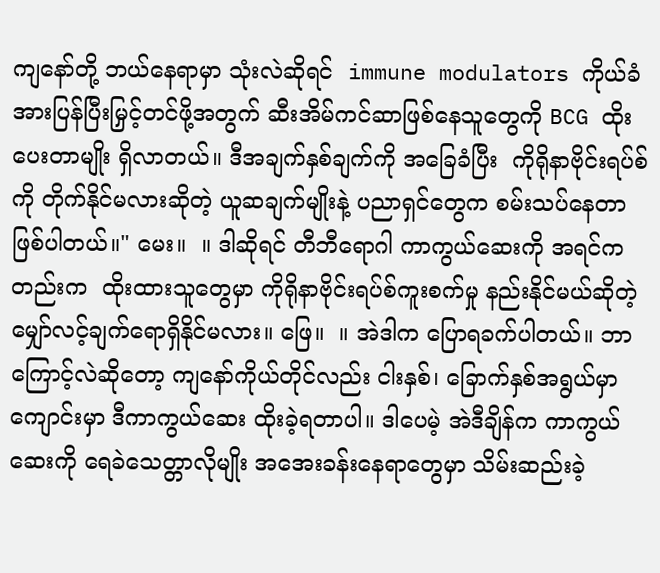ကျနော်တို့ ဘယ်နေရာမှာ သုံးလဲဆိုရင်  immune modulators ကိုယ်ခံအားပြန်ပြီးမြှင့်တင်ဖို့အတွက် ဆီးအိမ်ကင်ဆာဖြစ်နေသူတွေကို BCG ထိုးပေးတာမျိုး ရှိလာတယ်။ ဒီအချက်နှစ်ချက်ကို အခြေခံပြီး  ကိုရိုနာဗိုင်းရပ်စ်ကို တိုက်နိုင်မလားဆိုတဲ့ ယူဆချက်မျိုးနဲ့ ပညာရှင်တွေက စမ်းသပ်နေတာဖြစ်ပါတယ်။" မေး။  ။ ဒါဆိုရင် တီဘီရောဂါ ကာကွယ်ဆေးကို အရင်ကတည်းက  ထိုးထားသူတွေမှာ ကိုရိုနာဗိုင်းရပ်စ်ကူးစက်မှု နည်းနိုင်မယ်ဆိုတဲ့ မျှော်လင့်ချက်ရောရှိနိုင်မလား။ ဖြေ။  ။ အဲဒါက ပြောရခက်ပါတယ်။ ဘာကြောင့်လဲဆိုတော့ ကျနော်ကိုယ်တိုင်လည်း ငါးနှစ်၊ ခြောက်နှစ်အရွယ်မှာ ကျောင်းမှာ ဒီကာကွယ်ဆေး ထိုးခဲ့ရတာပါ။ ဒါပေမဲ့ အဲဒီချိန်က ကာကွယ်ဆေးကို ရေခဲသေတ္တာလိုမျိုး အအေးခန်းနေရာတွေမှာ သိမ်းဆည်းခဲ့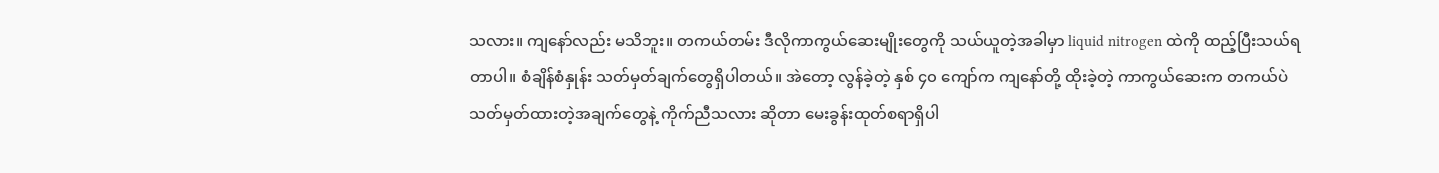သလား။ ကျနော်လည်း မသိဘူး။ တကယ်တမ်း ဒီလိုကာကွယ်ဆေးမျိုးတွေကို သယ်ယူတဲ့အခါမှာ liquid nitrogen ထဲကို ထည့်ပြီးသယ်ရတာပါ။ စံချိန်စံနှုန်း သတ်မှတ်ချက်တွေရှိပါတယ်။ အဲတော့ လွန်ခဲ့တဲ့ နှစ် ၄၀ ကျော်က ကျနော်တို့ ထိုးခဲ့တဲ့ ကာကွယ်ဆေးက တကယ်ပဲ သတ်မှတ်ထားတဲ့အချက်တွေနဲ့ ကိုက်ညီသလား ဆိုတာ မေးခွန်းထုတ်စရာရှိပါ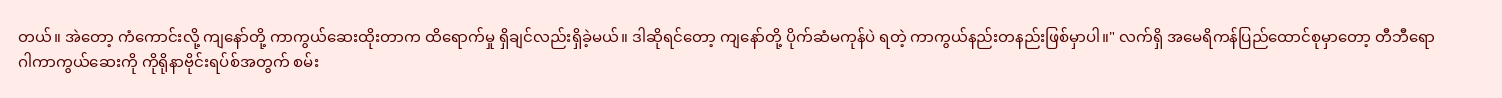တယ်။ အဲတော့ ကံကောင်းလို့ ကျနော်တို့ ကာကွယ်ဆေးထိုးတာက ထိရောက်မှု ရှိချင်လည်းရှိခဲ့မယ်။ ဒါဆိုရင်တော့ ကျနော်တို့ ပိုက်ဆံမကုန်ပဲ ရတဲ့ ကာကွယ်နည်းတနည်းဖြစ်မှာပါ။" လက်ရှိ အမေရိကန်ပြည်ထောင်စုမှာတော့ တီဘီရောဂါကာကွယ်ဆေးကို ကိုရိုနာဗိုင်းရပ်စ်အတွက် စမ်း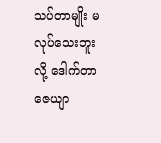သပ်တာမျိုး မလုပ်သေးဘူးလို့ ဒေါက်တာဇေယျာ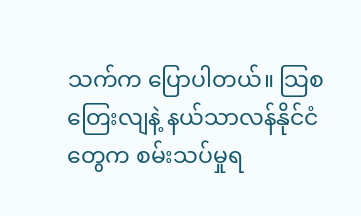သက်က ပြောပါတယ်။ သြစတြေးလျနဲ့ နယ်သာလန်နိုင်ငံတွေက စမ်းသပ်မှုရ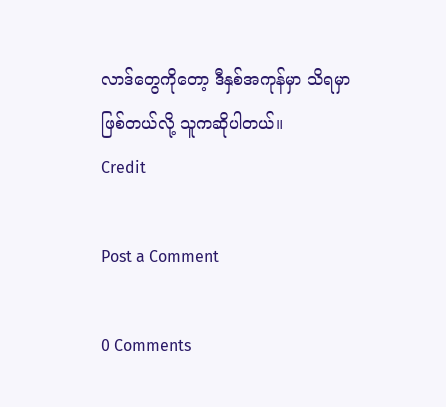လာဒ်တွေကိုတော့ ဒီနှစ်အကုန်မှာ သိရမှာဖြစ်တယ်လို့ သူကဆိုပါတယ်။
Credit

Post a Comment

0 Comments